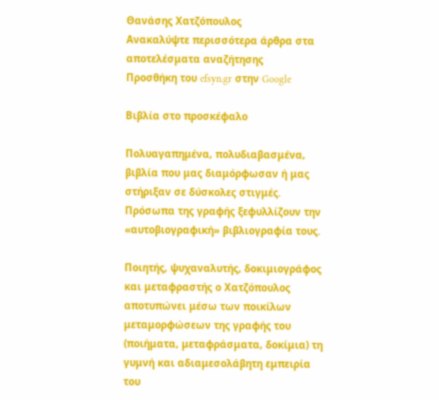Θανάσης Χατζόπουλος
Ανακαλύψτε περισσότερα άρθρα στα αποτελέσματα αναζήτησης
Προσθήκη του efsyn.gr στην Google

Βιβλία στο προσκέφαλο

Πολυαγαπημένα, πολυδιαβασμένα, βιβλία που μας διαμόρφωσαν ή μας στήριξαν σε δύσκολες στιγμές. Πρόσωπα της γραφής ξεφυλλίζουν την «αυτοβιογραφική» βιβλιογραφία τους.

Ποιητής, ψυχαναλυτής, δοκιμιογράφος και μεταφραστής ο Χατζόπουλος αποτυπώνει μέσω των ποικίλων μεταμορφώσεων της γραφής του (ποιήματα, μεταφράσματα, δοκίμια) τη γυμνή και αδιαμεσολάβητη εμπειρία του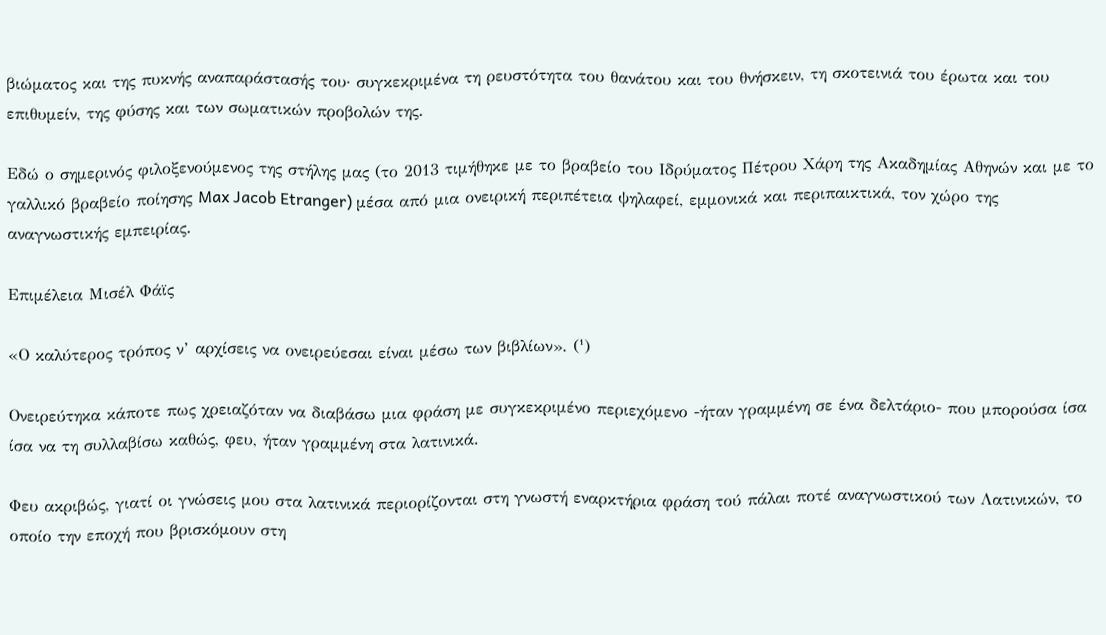βιώματος και της πυκνής αναπαράστασής του· συγκεκριμένα τη ρευστότητα του θανάτου και του θνήσκειν, τη σκοτεινιά του έρωτα και του επιθυμείν, της φύσης και των σωματικών προβολών της.

Εδώ ο σημερινός φιλοξενούμενος της στήλης μας (το 2013 τιμήθηκε με το βραβείο του Ιδρύματος Πέτρου Χάρη της Ακαδημίας Αθηνών και με το γαλλικό βραβείο ποίησης Max Jacob Etranger) μέσα από μια ονειρική περιπέτεια ψηλαφεί, εμμονικά και περιπαικτικά, τον χώρο της αναγνωστικής εμπειρίας.

Επιμέλεια Μισέλ Φάϊς

«Ο καλύτερος τρόπος ν’ αρχίσεις να ονειρεύεσαι είναι μέσω των βιβλίων». (¹)

Ονειρεύτηκα κάποτε πως χρειαζόταν να διαβάσω μια φράση με συγκεκριμένο περιεχόμενο -ήταν γραμμένη σε ένα δελτάριο- που μπορούσα ίσα ίσα να τη συλλαβίσω καθώς, φευ, ήταν γραμμένη στα λατινικά.

Φευ ακριβώς, γιατί οι γνώσεις μου στα λατινικά περιορίζονται στη γνωστή εναρκτήρια φράση τού πάλαι ποτέ αναγνωστικού των Λατινικών, το οποίο την εποχή που βρισκόμουν στη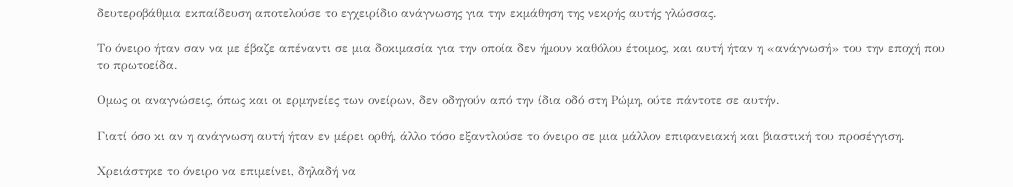δευτεροβάθμια εκπαίδευση αποτελούσε το εγχειρίδιο ανάγνωσης για την εκμάθηση της νεκρής αυτής γλώσσας.

Το όνειρο ήταν σαν να με έβαζε απέναντι σε μια δοκιμασία για την οποία δεν ήμουν καθόλου έτοιμος, και αυτή ήταν η «ανάγνωσή» του την εποχή που το πρωτοείδα.

Ομως οι αναγνώσεις, όπως και οι ερμηνείες των ονείρων, δεν οδηγούν από την ίδια οδό στη Ρώμη, ούτε πάντοτε σε αυτήν.

Γιατί όσο κι αν η ανάγνωση αυτή ήταν εν μέρει ορθή, άλλο τόσο εξαντλούσε το όνειρο σε μια μάλλον επιφανειακή και βιαστική του προσέγγιση.

Χρειάστηκε το όνειρο να επιμείνει, δηλαδή να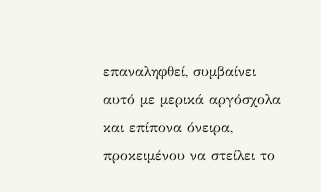επαναληφθεί, συμβαίνει αυτό με μερικά αργόσχολα και επίπονα όνειρα, προκειμένου να στείλει το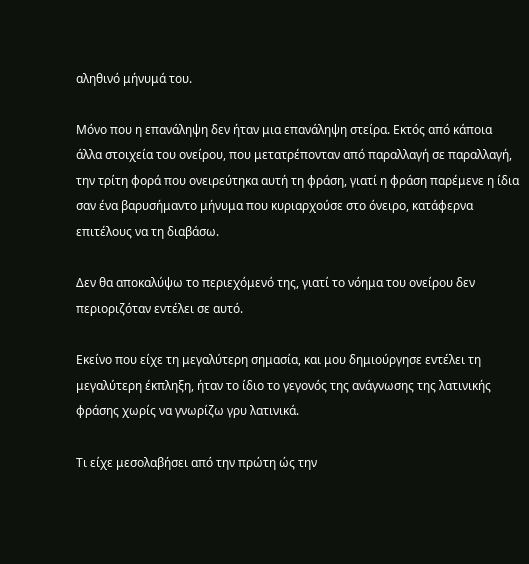αληθινό μήνυμά του.

Μόνο που η επανάληψη δεν ήταν μια επανάληψη στείρα. Εκτός από κάποια άλλα στοιχεία του ονείρου, που μετατρέπονταν από παραλλαγή σε παραλλαγή, την τρίτη φορά που ονειρεύτηκα αυτή τη φράση, γιατί η φράση παρέμενε η ίδια σαν ένα βαρυσήμαντο μήνυμα που κυριαρχούσε στο όνειρο, κατάφερνα επιτέλους να τη διαβάσω.

Δεν θα αποκαλύψω το περιεχόμενό της, γιατί το νόημα του ονείρου δεν περιοριζόταν εντέλει σε αυτό.

Εκείνο που είχε τη μεγαλύτερη σημασία, και μου δημιούργησε εντέλει τη μεγαλύτερη έκπληξη, ήταν το ίδιο το γεγονός της ανάγνωσης της λατινικής φράσης χωρίς να γνωρίζω γρυ λατινικά.

Τι είχε μεσολαβήσει από την πρώτη ώς την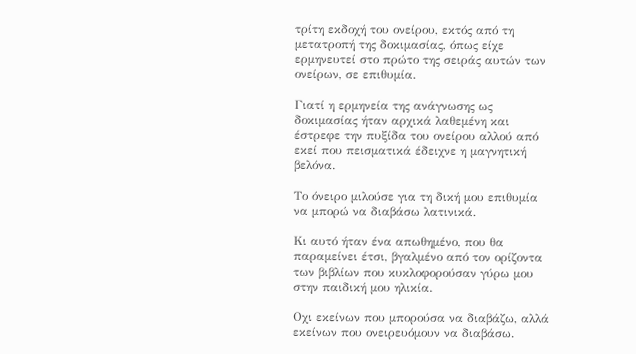τρίτη εκδοχή του ονείρου, εκτός από τη μετατροπή της δοκιμασίας, όπως είχε ερμηνευτεί στο πρώτο της σειράς αυτών των ονείρων, σε επιθυμία.

Γιατί η ερμηνεία της ανάγνωσης ως δοκιμασίας ήταν αρχικά λαθεμένη και έστρεφε την πυξίδα του ονείρου αλλού από εκεί που πεισματικά έδειχνε η μαγνητική βελόνα.

Το όνειρο μιλούσε για τη δική μου επιθυμία να μπορώ να διαβάσω λατινικά.

Κι αυτό ήταν ένα απωθημένο, που θα παραμείνει έτσι, βγαλμένο από τον ορίζοντα των βιβλίων που κυκλοφορούσαν γύρω μου στην παιδική μου ηλικία.

Οχι εκείνων που μπορούσα να διαβάζω, αλλά εκείνων που ονειρευόμουν να διαβάσω.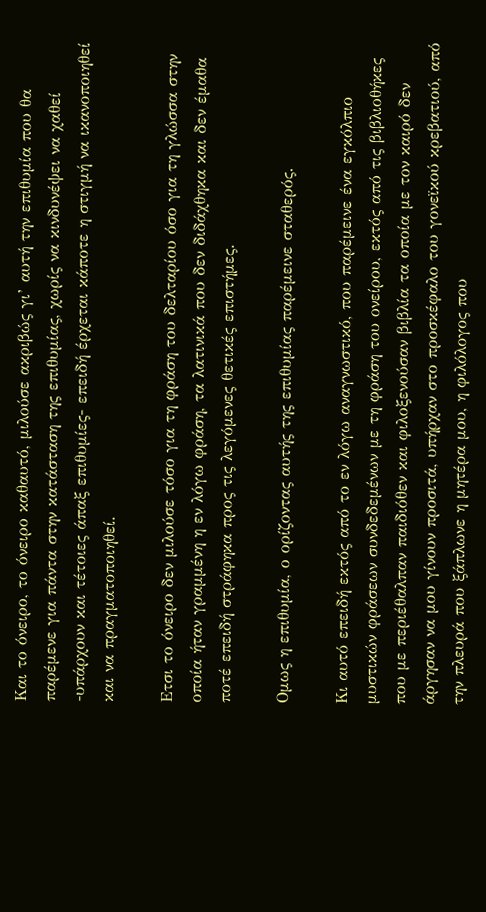Και το όνειρο, το όνειρο καθαυτό, μιλούσε ακριβώς γι’ αυτή την επιθυμία που θα παρέμενε για πάντα στην κατάσταση της επιθυμίας, χωρίς να κινδυνέψει να χαθεί -υπάρχουν και τέτοιες άπαξ επιθυμίες- επειδή έρχεται κάποτε η στιγμή να ικανοποιηθεί και να πραγματοποιηθεί.

Ετσι το όνειρο δεν μιλούσε τόσο για τη φράση του δελταρίου όσο για τη γλώσσα στην οποία ήταν γραμμένη η εν λόγω φράση, τα λατινικά που δεν διδάχθηκα και δεν έμαθα ποτέ επειδή στράφηκα προς τις λεγόμενες θετικές επιστήμες.

Ομως η επιθυμία, ο ορίζοντας αυτής της επιθυμίας παρέμεινε σταθερός.

Κι αυτό επειδή εκτός από το εν λόγω αναγνωστικό, που παρέμεινε ένα εγκόλπιο μυστικών φράσεων συνδεδεμένων με τη φράση του ονείρου, εκτός από τις βιβλιοθήκες που με περιέθαλπαν παιδιόθεν και φιλοξενούσαν βιβλία τα οποία με τον καιρό δεν άργησαν να μου γίνουν προσιτά, υπήρχαν στο προσκέφαλο του γονεϊκού κρεβατιού, από την πλευρά που ξάπλωνε η μητέρα μου, η φιλόλογος που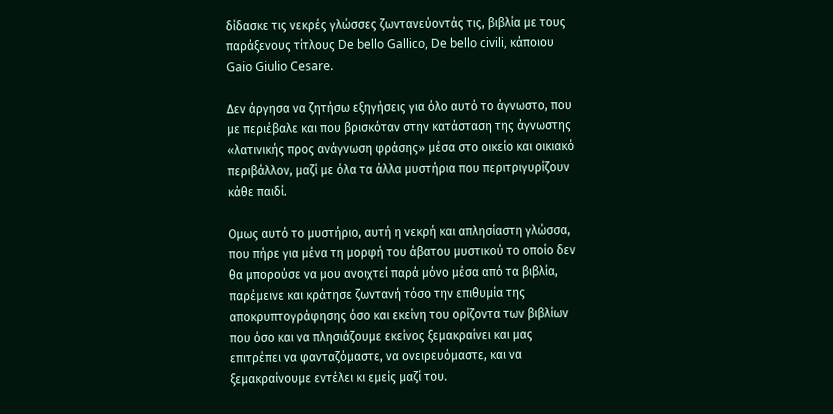δίδασκε τις νεκρές γλώσσες ζωντανεύοντάς τις, βιβλία με τους παράξενους τίτλους De bello Gallico, De bello civili, κάποιου Gaio Giulio Cesare.

Δεν άργησα να ζητήσω εξηγήσεις για όλο αυτό το άγνωστο, που με περιέβαλε και που βρισκόταν στην κατάσταση της άγνωστης «λατινικής προς ανάγνωση φράσης» μέσα στο οικείο και οικιακό περιβάλλον, μαζί με όλα τα άλλα μυστήρια που περιτριγυρίζουν κάθε παιδί.

Ομως αυτό το μυστήριο, αυτή η νεκρή και απλησίαστη γλώσσα, που πήρε για μένα τη μορφή του άβατου μυστικού το οποίο δεν θα μπορούσε να μου ανοιχτεί παρά μόνο μέσα από τα βιβλία, παρέμεινε και κράτησε ζωντανή τόσο την επιθυμία της αποκρυπτογράφησης όσο και εκείνη του ορίζοντα των βιβλίων που όσο και να πλησιάζουμε εκείνος ξεμακραίνει και μας επιτρέπει να φανταζόμαστε, να ονειρευόμαστε, και να ξεμακραίνουμε εντέλει κι εμείς μαζί του.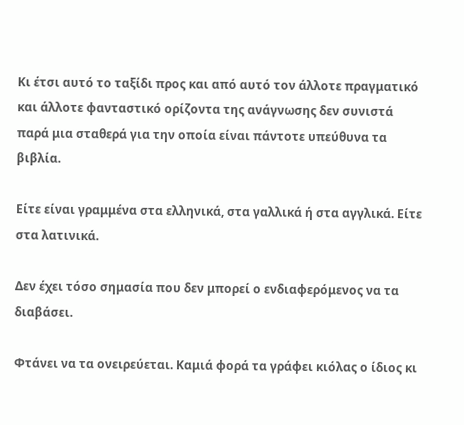Κι έτσι αυτό το ταξίδι προς και από αυτό τον άλλοτε πραγματικό και άλλοτε φανταστικό ορίζοντα της ανάγνωσης δεν συνιστά παρά μια σταθερά για την οποία είναι πάντοτε υπεύθυνα τα βιβλία.

Είτε είναι γραμμένα στα ελληνικά, στα γαλλικά ή στα αγγλικά. Είτε στα λατινικά.

Δεν έχει τόσο σημασία που δεν μπορεί ο ενδιαφερόμενος να τα διαβάσει.

Φτάνει να τα ονειρεύεται. Καμιά φορά τα γράφει κιόλας ο ίδιος κι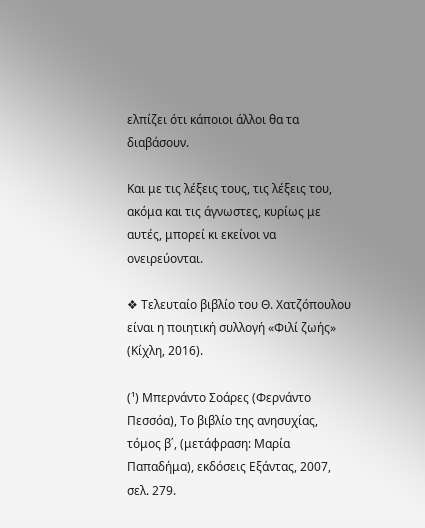ελπίζει ότι κάποιοι άλλοι θα τα διαβάσουν.

Και με τις λέξεις τους, τις λέξεις του, ακόμα και τις άγνωστες, κυρίως με αυτές, μπορεί κι εκείνοι να ονειρεύονται.

❖ Τελευταίο βιβλίο του Θ. Χατζόπουλου είναι η ποιητική συλλογή «Φιλί ζωής» (Κίχλη, 2016).

(¹) Μπερνάντο Σοάρες (Φερνάντο Πεσσόα), Το βιβλίο της ανησυχίας, τόμος β΄, (μετάφραση: Μαρία Παπαδήμα), εκδόσεις Εξάντας, 2007, σελ. 279.